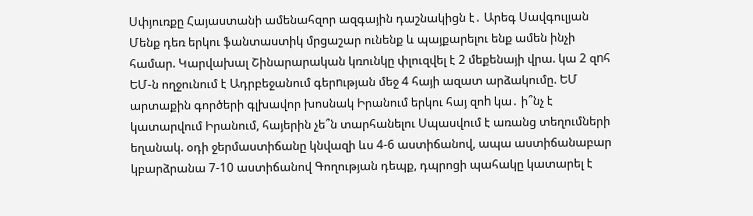Սփյուռքը Հայաստանի ամենահզոր ազգային դաշնակիցն է․ Արեգ Սավգուլյան Մենք դեռ երկու ֆանտաստիկ մրցաշար ունենք և պայքարելու ենք ամեն ինչի համար. Կարվախալ Շինարարական կռունկը փլուզվել է 2 մեքենայի վրա. կա 2 զnհ ԵՄ-ն ողջունում է Ադրբեջանում գերnւթյան մեջ 4 հայի ազատ արձակումը. ԵՄ արտաքին գործերի գլխավոր խոսնակ Իրանում երկու հայ զոh կա․ ի՞նչ է կատարվում Իրանում, հայերին չե՞ն տարհանելու Սպասվում է առանց տեղումների եղանակ. օդի ջերմաստիճանը կնվազի ևս 4-6 աստիճանով, ապա աստիճանաբար կբարձրանա 7-10 աստիճանով Գողության դեպք, դպրոցի պահակը կատարել է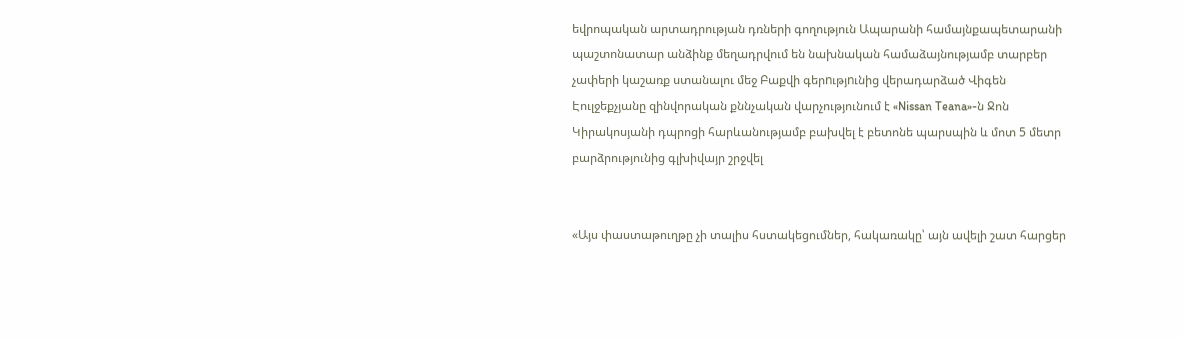եվրոպական արտադրության դռների գողություն Ապարանի համայնքապետարանի պաշտոնատար անձինք մեղադրվում են նախնական համաձայնությամբ տարբեր չափերի կաշառք ստանալու մեջ Բաքվի գերnւթյnւնից վերադարձած Վիգեն Էուլջեքչյանը զինվորական քննչական վարչությունում է «Nissan Teana»-ն Ջոն Կիրակոսյանի դպրոցի հարևանությամբ բախվել է բետոնե պարսպին և մոտ 5 մետր բարձրությունից գլխիվայր շրջվել


«Այս փաստաթուղթը չի տալիս հստակեցումներ, հակառակը՝ այն ավելի շատ հարցեր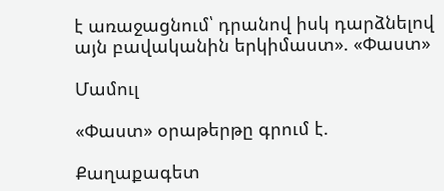է առաջացնում՝ դրանով իսկ դարձնելով այն բավականին երկիմաստ». «Փաստ»

Մամուլ

«Փաստ» օրաթերթը գրում է.

Քաղաքագետ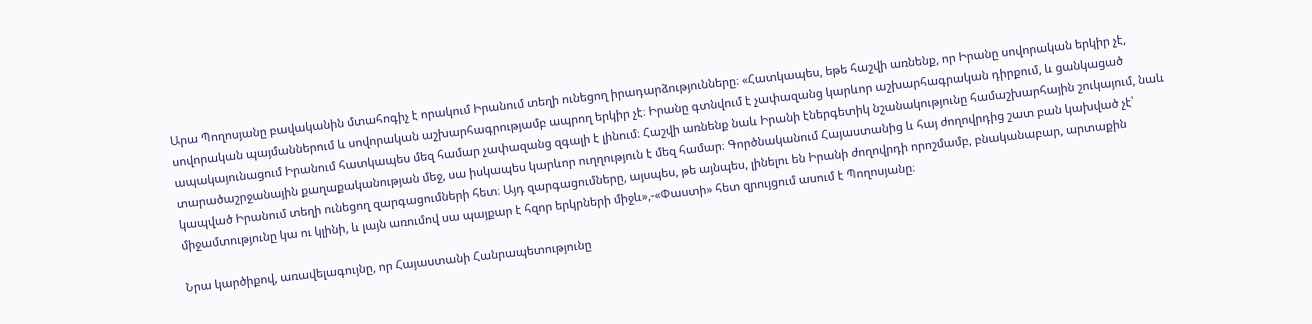Արա Պողոսյանը բավականին մտահոգիչ է որակում Իրանում տեղի ունեցող իրադարձությունները։ «Հատկապես, եթե հաշվի առնենք, որ Իրանը սովորական երկիր չէ, սովորական պայմաններում և սովորական աշխարհագրությամբ ապրող երկիր չէ։ Իրանը գտնվում է չափազանց կարևոր աշխարհագրական դիրքում, և ցանկացած ապակայունացում Իրանում հատկապես մեզ համար չափազանց զգալի է լինում։ Հաշվի առնենք նաև Իրանի էներգետիկ նշանակությունը համաշխարհային շուկայում, նաև տարածաշրջանային քաղաքականության մեջ, սա իսկապես կարևոր ուղղություն է մեզ համար։ Գործնականում Հայաստանից և հայ ժողովրդից շատ բան կախված չէ՝ կապված Իրանում տեղի ունեցող զարգացումների հետ։ Այդ զարգացումները, այսպես, թե այնպես, լինելու են Իրանի ժողովրդի որոշմամբ, բնականաբար, արտաքին միջամտությունը կա ու կլինի, և լայն առումով սա պայքար է հզոր երկրների միջև»,-«Փաստի» հետ զրույցում ասում է Պողոսյանը։

Նրա կարծիքով, առավելագույնը, որ Հայաստանի Հանրապետությունը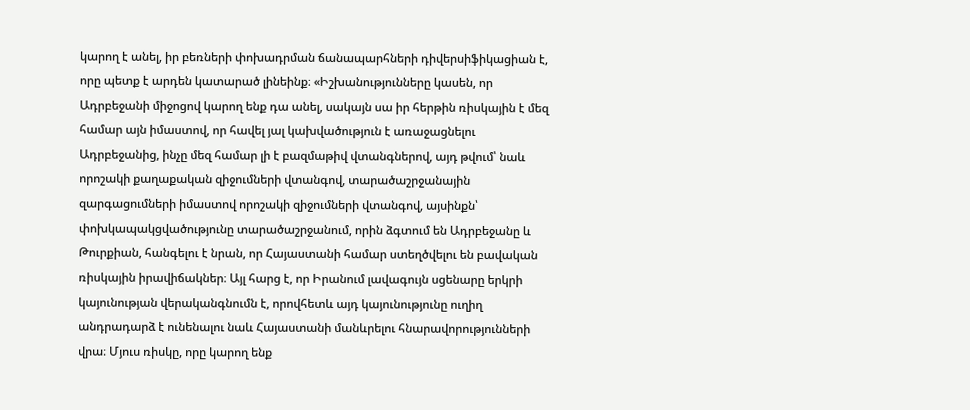կարող է անել, իր բեռների փոխադրման ճանապարհների դիվերսիֆիկացիան է, որը պետք է արդեն կատարած լինեինք։ «Իշխանությունները կասեն, որ Ադրբեջանի միջոցով կարող ենք դա անել, սակայն սա իր հերթին ռիսկային է մեզ համար այն իմաստով, որ հավել յալ կախվածություն է առաջացնելու Ադրբեջանից, ինչը մեզ համար լի է բազմաթիվ վտանգներով, այդ թվում՝ նաև որոշակի քաղաքական զիջումների վտանգով, տարածաշրջանային զարգացումների իմաստով որոշակի զիջումների վտանգով, այսինքն՝ փոխկապակցվածությունը տարածաշրջանում, որին ձգտում են Ադրբեջանը և Թուրքիան, հանգելու է նրան, որ Հայաստանի համար ստեղծվելու են բավական ռիսկային իրավիճակներ։ Այլ հարց է, որ Իրանում լավագույն սցենարը երկրի կայունության վերականգնումն է, որովհետև այդ կայունությունը ուղիղ անդրադարձ է ունենալու նաև Հայաստանի մանևրելու հնարավորությունների վրա։ Մյուս ռիսկը, որը կարող ենք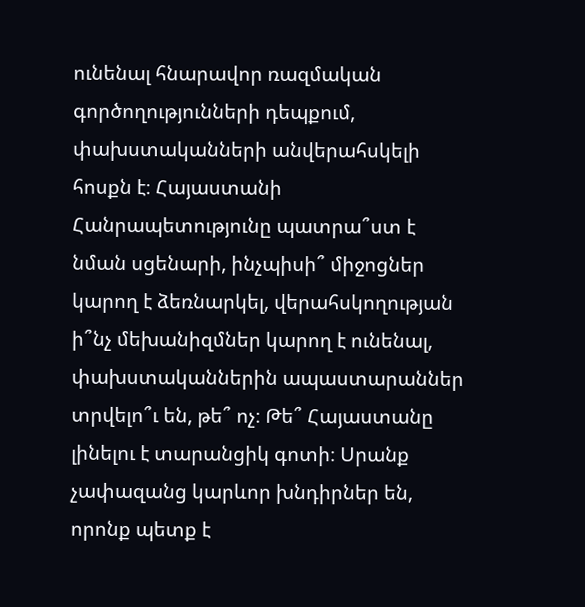ունենալ հնարավոր ռազմական գործողությունների դեպքում, փախստականների անվերահսկելի հոսքն է։ Հայաստանի Հանրապետությունը պատրա՞ստ է նման սցենարի, ինչպիսի՞ միջոցներ կարող է ձեռնարկել, վերահսկողության ի՞նչ մեխանիզմներ կարող է ունենալ, փախստականներին ապաստարաններ տրվելո՞ւ են, թե՞ ոչ։ Թե՞ Հայաստանը լինելու է տարանցիկ գոտի։ Սրանք չափազանց կարևոր խնդիրներ են, որոնք պետք է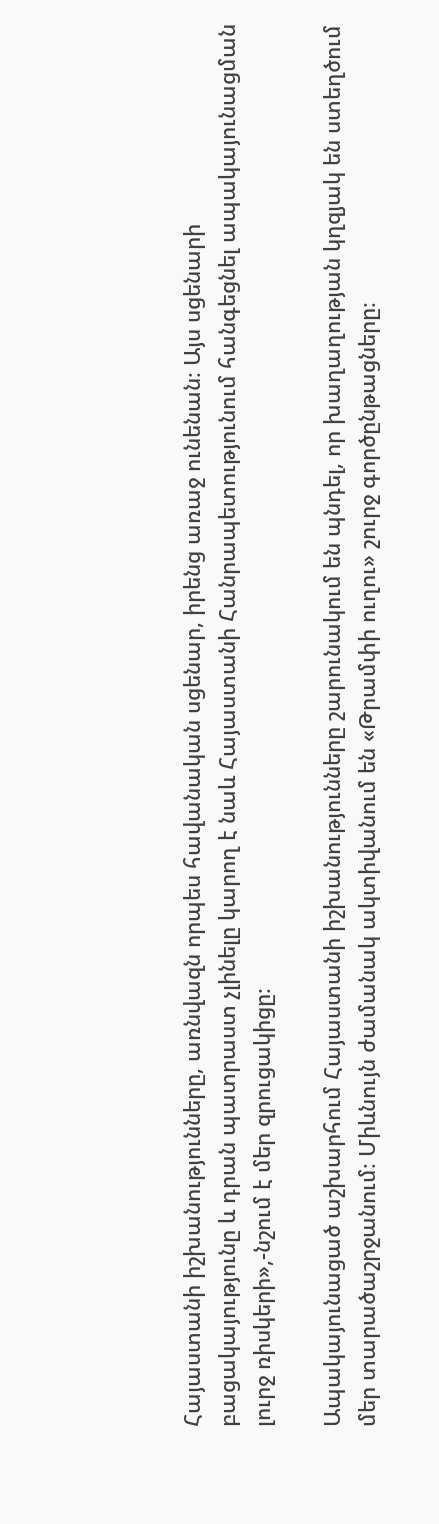Հայաստանի իշխանությունները, առնվազն որպես հավանական սցենար, իրենց առաջ ունենան։ Այս սցենարի բացակայությունը և դրան պատրաստ չլինելը կարող է նաև Հայաստանի Հանրապետությունում հանգեցնել ապակայունացման լուրջ ռիսկերի»,-նշում է մեր զրուցակիցը։

Ապակայունացած աշխարհում Հայաստանի իշխանությունները շարունակում են պնդել, որ խաղաղության կղզյակ են ստեղծում մեր տարածաշրջանում։ Միևնույն ժամանակ ակտիվանում են «Թրամփի ուղու» շուրջ գործընթացները։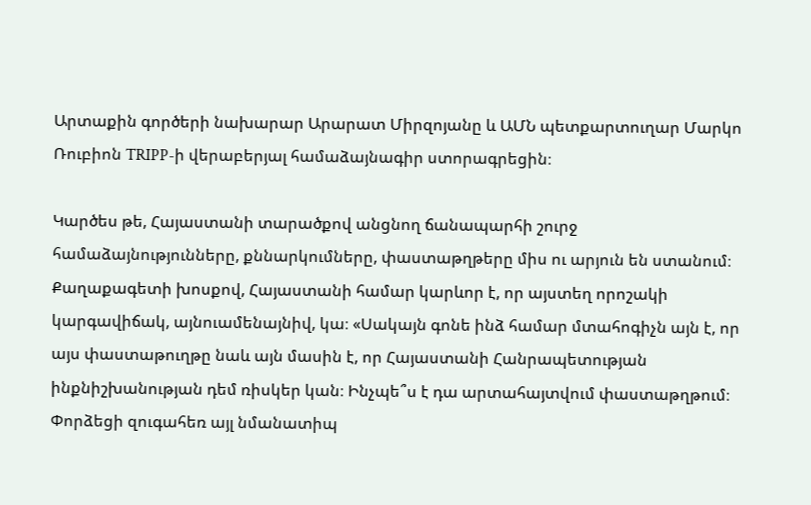Արտաքին գործերի նախարար Արարատ Միրզոյանը և ԱՄՆ պետքարտուղար Մարկո Ռուբիոն TRIPP-ի վերաբերյալ համաձայնագիր ստորագրեցին։

Կարծես թե, Հայաստանի տարածքով անցնող ճանապարհի շուրջ համաձայնությունները, քննարկումները, փաստաթղթերը միս ու արյուն են ստանում։ Քաղաքագետի խոսքով, Հայաստանի համար կարևոր է, որ այստեղ որոշակի կարգավիճակ, այնուամենայնիվ, կա։ «Սակայն գոնե ինձ համար մտահոգիչն այն է, որ այս փաստաթուղթը նաև այն մասին է, որ Հայաստանի Հանրապետության ինքնիշխանության դեմ ռիսկեր կան։ Ինչպե՞ս է դա արտահայտվում փաստաթղթում։ Փորձեցի զուգահեռ այլ նմանատիպ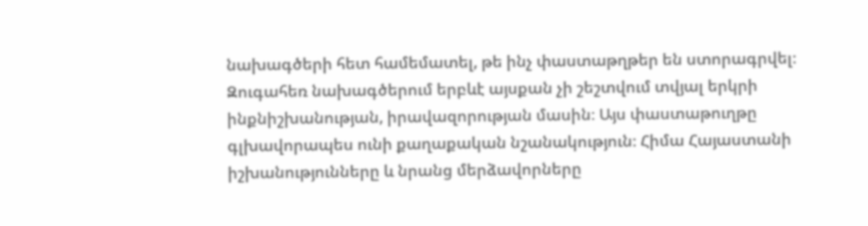նախագծերի հետ համեմատել, թե ինչ փաստաթղթեր են ստորագրվել։ Զուգահեռ նախագծերում երբևէ այսքան չի շեշտվում տվյալ երկրի ինքնիշխանության, իրավազորության մասին։ Այս փաստաթուղթը գլխավորապես ունի քաղաքական նշանակություն։ Հիմա Հայաստանի իշխանությունները և նրանց մերձավորները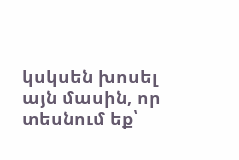կսկսեն խոսել այն մասին, որ տեսնում եք՝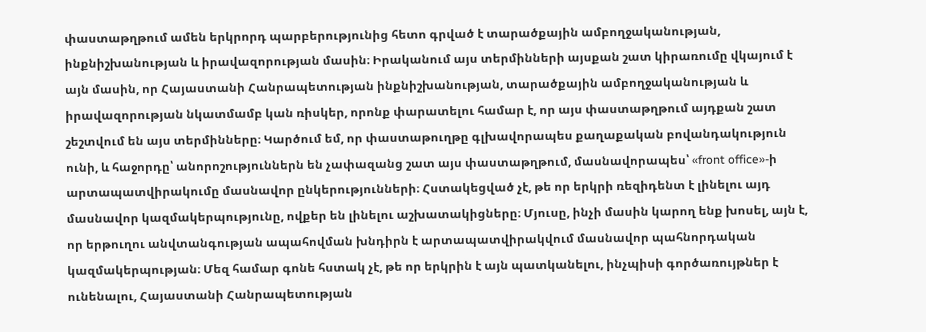փաստաթղթում ամեն երկրորդ պարբերությունից հետո գրված է տարածքային ամբողջականության, ինքնիշխանության և իրավազորության մասին։ Իրականում այս տերմինների այսքան շատ կիրառումը վկայում է այն մասին, որ Հայաստանի Հանրապետության ինքնիշխանության, տարածքային ամբողջականության և իրավազորության նկատմամբ կան ռիսկեր, որոնք փարատելու համար է, որ այս փաստաթղթում այդքան շատ շեշտվում են այս տերմինները։ Կարծում եմ, որ փաստաթուղթը գլխավորապես քաղաքական բովանդակություն ունի, և հաջորդը՝ անորոշություններն են չափազանց շատ այս փաստաթղթում, մասնավորապես՝ «front office»-ի արտապատվիրակումը մասնավոր ընկերությունների։ Հստակեցված չէ, թե որ երկրի ռեզիդենտ է լինելու այդ մասնավոր կազմակերպությունը, ովքեր են լինելու աշխատակիցները։ Մյուսը, ինչի մասին կարող ենք խոսել, այն է, որ երթուղու անվտանգության ապահովման խնդիրն է արտապատվիրակվում մասնավոր պահնորդական կազմակերպության։ Մեզ համար գոնե հստակ չէ, թե որ երկրին է այն պատկանելու, ինչպիսի գործառույթներ է ունենալու, Հայաստանի Հանրապետության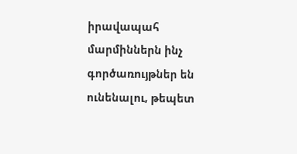իրավապահ մարմիններն ինչ գործառույթներ են ունենալու, թեպետ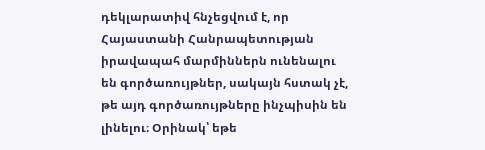դեկլարատիվ հնչեցվում է, որ Հայաստանի Հանրապետության իրավապահ մարմիններն ունենալու են գործառույթներ, սակայն հստակ չէ, թե այդ գործառույթները ինչպիսին են լինելու։ Օրինակ՝ եթե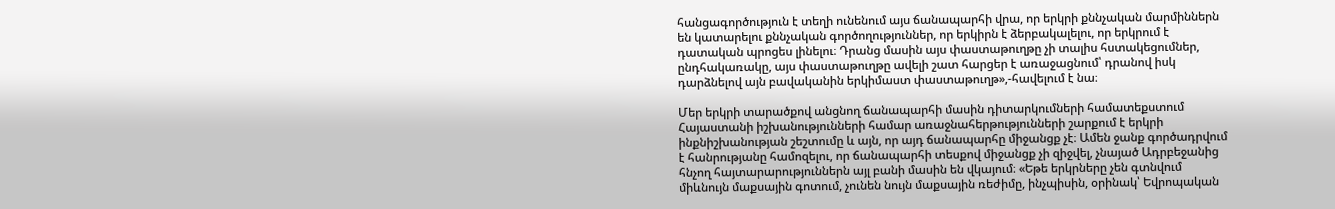հանցագործություն է տեղի ունենում այս ճանապարհի վրա, որ երկրի քննչական մարմիններն են կատարելու քննչական գործողություններ, որ երկիրն է ձերբակալելու, որ երկրում է դատական պրոցես լինելու։ Դրանց մասին այս փաստաթուղթը չի տալիս հստակեցումներ, ընդհակառակը, այս փաստաթուղթը ավելի շատ հարցեր է առաջացնում՝ դրանով իսկ դարձնելով այն բավականին երկիմաստ փաստաթուղթ»,-հավելում է նա։

Մեր երկրի տարածքով անցնող ճանապարհի մասին դիտարկումների համատեքստում Հայաստանի իշխանությունների համար առաջնահերթությունների շարքում է երկրի ինքնիշխանության շեշտումը և այն, որ այդ ճանապարհը միջանցք չէ։ Ամեն ջանք գործադրվում է հանրությանը համոզելու, որ ճանապարհի տեսքով միջանցք չի զիջվել, չնայած Ադրբեջանից հնչող հայտարարություններն այլ բանի մասին են վկայում։ «Եթե երկրները չեն գտնվում միևնույն մաքսային գոտում, չունեն նույն մաքսային ռեժիմը, ինչպիսին, օրինակ՝ Եվրոպական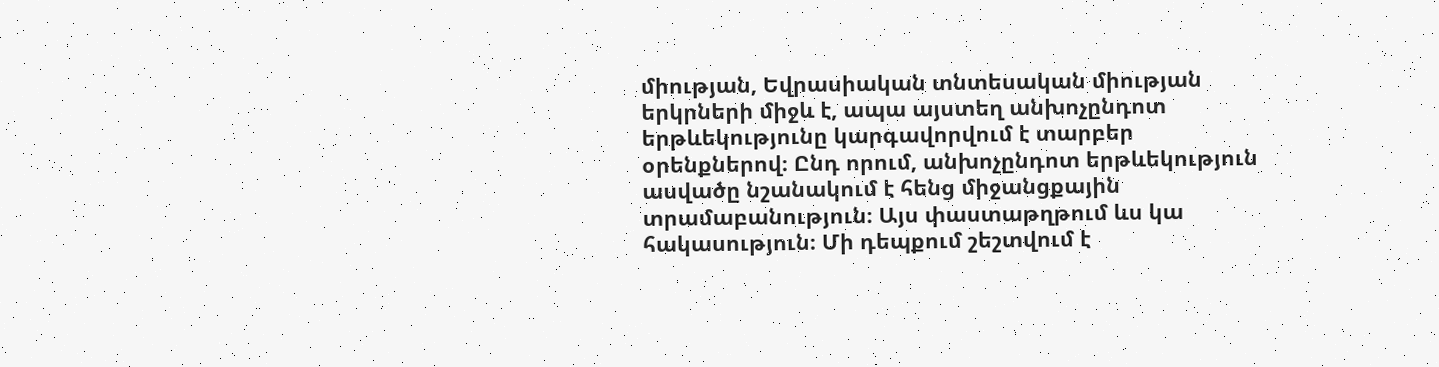միության, Եվրասիական տնտեսական միության երկրների միջև է, ապա այստեղ անխոչընդոտ երթևեկությունը կարգավորվում է տարբեր օրենքներով։ Ընդ որում, անխոչընդոտ երթևեկություն ասվածը նշանակում է հենց միջանցքային տրամաբանություն։ Այս փաստաթղթում ևս կա հակասություն։ Մի դեպքում շեշտվում է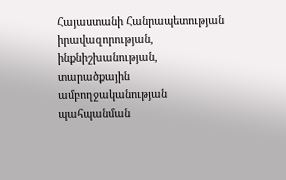Հայաստանի Հանրապետության իրավազորության, ինքնիշխանության, տարածքային ամբողջականության պահպանման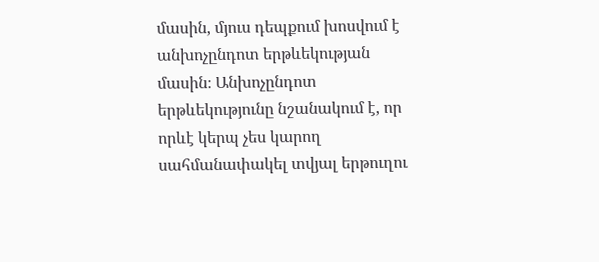մասին, մյուս դեպքում խոսվում է անխոչընդոտ երթևեկության մասին։ Անխոչընդոտ երթևեկությունը նշանակում է, որ որևէ կերպ չես կարող սահմանափակել տվյալ երթուղու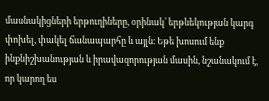մասնակիցների երթուղիները, օրինակ՝ երթևեկության կարգ փոխել, փակել ճանապարհը և այլն։ Եթե խոսում ենք ինքնիշխանության և իրավազորության մասին, նշանակում է, որ կարող ես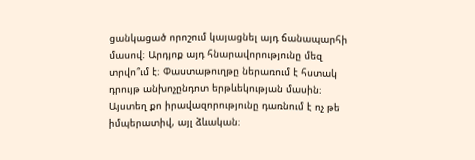ցանկացած որոշում կայացնել այդ ճանապարհի մասով։ Արդյոք այդ հնարավորությունը մեզ տրվո՞ւմ է։ Փաստաթուղթը ներառում է հստակ դրույթ անխոչընդոտ երթևեկության մասին։ Այստեղ քո իրավազորությունը դառնում է ոչ թե իմպերատիվ, այլ ձևական։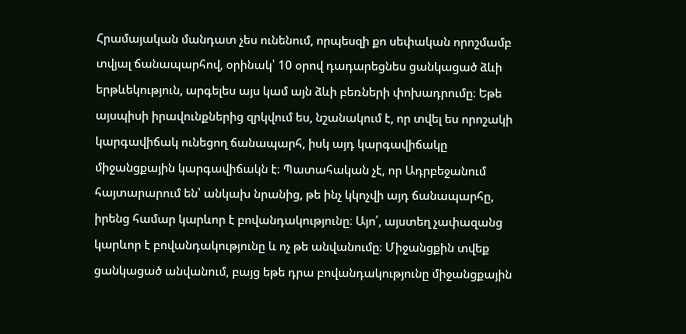Հրամայական մանդատ չես ունենում, որպեսզի քո սեփական որոշմամբ տվյալ ճանապարհով, օրինակ՝ 10 օրով դադարեցնես ցանկացած ձևի երթևեկություն, արգելես այս կամ այն ձևի բեռների փոխադրումը։ Եթե այսպիսի իրավունքներից զրկվում ես, նշանակում է, որ տվել ես որոշակի կարգավիճակ ունեցող ճանապարհ, իսկ այդ կարգավիճակը միջանցքային կարգավիճակն է։ Պատահական չէ, որ Ադրբեջանում հայտարարում են՝ անկախ նրանից, թե ինչ կկոչվի այդ ճանապարհը, իրենց համար կարևոր է բովանդակությունը։ Այո՛, այստեղ չափազանց կարևոր է բովանդակությունը և ոչ թե անվանումը։ Միջանցքին տվեք ցանկացած անվանում, բայց եթե դրա բովանդակությունը միջանցքային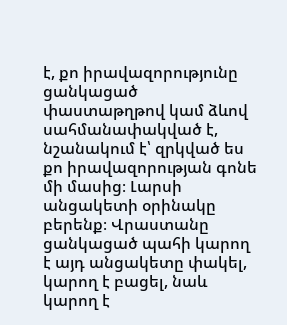է, քո իրավազորությունը ցանկացած փաստաթղթով կամ ձևով սահմանափակված է, նշանակում է՝ զրկված ես քո իրավազորության գոնե մի մասից։ Լարսի անցակետի օրինակը բերենք։ Վրաստանը ցանկացած պահի կարող է այդ անցակետը փակել, կարող է բացել, նաև կարող է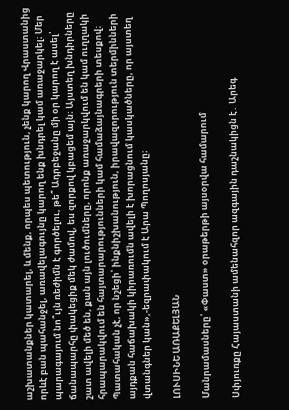աշխատանքներ կատարել, և մենք, որպես պետություն, չենք կարող Վրաստանից որևէ բան պահանջել, առավելագույնը կարող ենք խնդրել կամ առաջարկել։ Մեր պարագայում նո՞ւյն ռեժիմն է գործելու, թե՞ Ադրբեջանը մի օր կարող է ասել՝ ճանապարհը փակեցիք մեկ ժամով, ես զորքով կբացեմ այն։ Այստեղ խնդիրները շատ ավելի մեծ են, քան այն լուծումները, որոնք առաջարկվում են կամ ուղղակի հրապարակվում են հայտարարությունների կամ համաձայնագրերի տեսքով։ Պատահական չէ, որ նշեցի՝ ինքնիշխանություն, իրավազորություն տերմինների այդքան հաճախակի կիրառումն ավելի է խորացնում կասկածները, որ այստեղ վտանգներ կան»,-եզրափակում է Արա Պողոսյանը։

ԼՈՒՍԻՆԵ ԱՌԱՔԵԼՅԱՆ

Մանրամասները՝ «Փաստ» օրաթերթի այսօրվա համարում

Սփյուռքը Հայաստանի ամենահզոր ազգային դաշնակիցն է․ Արեգ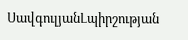ՍավգուլյանԼպիրշության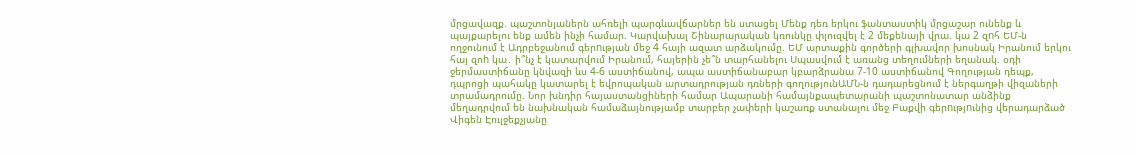մրցավազք. պաշտոնյաներն ահռելի պարգևավճարներ են ստացել Մենք դեռ երկու ֆանտաստիկ մրցաշար ունենք և պայքարելու ենք ամեն ինչի համար. Կարվախալ Շինարարական կռունկը փլուզվել է 2 մեքենայի վրա. կա 2 զnհ ԵՄ-ն ողջունում է Ադրբեջանում գերnւթյան մեջ 4 հայի ազատ արձակումը. ԵՄ արտաքին գործերի գլխավոր խոսնակ Իրանում երկու հայ զոh կա․ ի՞նչ է կատարվում Իրանում, հայերին չե՞ն տարհանելու Սպասվում է առանց տեղումների եղանակ. օդի ջերմաստիճանը կնվազի ևս 4-6 աստիճանով, ապա աստիճանաբար կբարձրանա 7-10 աստիճանով Գողության դեպք, դպրոցի պահակը կատարել է եվրոպական արտադրության դռների գողությունԱՄՆ-ն դադարեցնում է ներգաղթի վիզաների տրամադրումը. Նոր խնդիր հայաստանցիների համար Ապարանի համայնքապետարանի պաշտոնատար անձինք մեղադրվում են նախնական համաձայնությամբ տարբեր չափերի կաշառք ստանալու մեջ Բաքվի գերnւթյnւնից վերադարձած Վիգեն Էուլջեքչյանը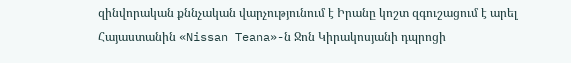զինվորական քննչական վարչությունում է Իրանը կոշտ զգուշացում է արել Հայաստանին «Nissan Teana»-ն Ջոն Կիրակոսյանի դպրոցի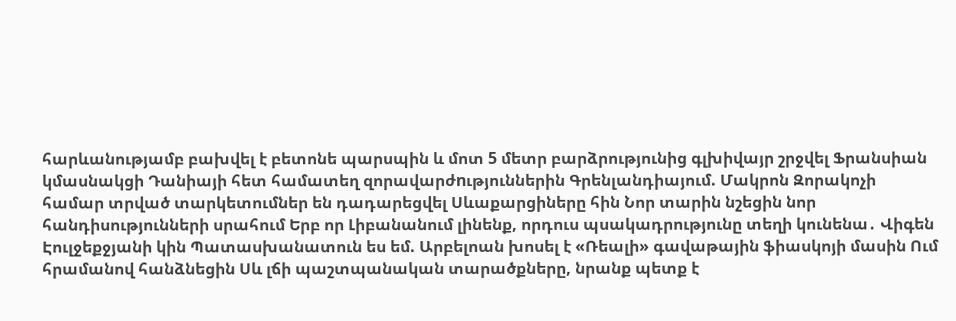հարևանությամբ բախվել է բետոնե պարսպին և մոտ 5 մետր բարձրությունից գլխիվայր շրջվել Ֆրանսիան կմասնակցի Դանիայի հետ համատեղ զորավարժnւթյուններին Գրենլանդիայում. Մակրոն Զորակոչի համար տրված տարկետումներ են դադարեցվել Սևաքարցիները հին Նոր տարին նշեցին նոր հանդիսությունների սրահում Երբ որ Լիբանանում լինենք, որդուս պսակադրությունը տեղի կունենա․ Վիգեն Էուլջեքջյանի կին Պատասխանատուն ես եմ. Արբելոան խոսել է «Ռեալի» գավաթային ֆիասկոյի մասին Ում հրամանով հանձնեցին Սև լճի պաշտպանական տարածքները, նրանք պետք է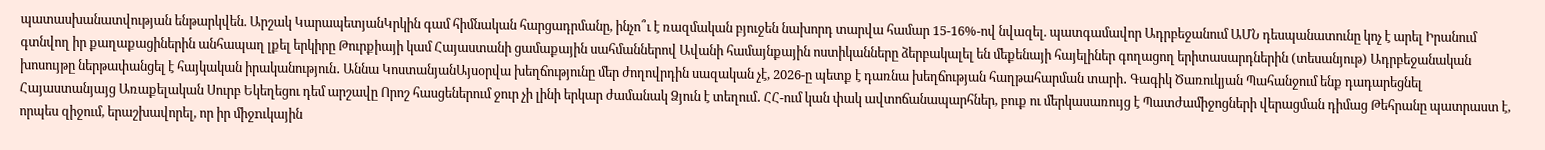պատասխանատվության ենթարկվեն. Արշակ ԿարապետյանԿրկին գամ հիմնական հարցադրմանը, ինչո՞ւ է ռազմական բյուջեն նախորդ տարվա համար 15-16%-ով նվազել. պատգամավոր Ադրբեջանում ԱՄՆ դեսպանատունը կոչ է արել Իրանում գտնվող իր քաղաքացիներին անհապաղ լքել երկիրը Թուրքիայի կամ Հայաստանի ցամաքային սահմաններով Ավանի համայնքային ոստիկանները ձերբակալել են մեքենայի հայելիներ գողացող երիտասարդներին (տեսանյութ) Ադրբեջանական խոսույթը ներթափանցել է հայկական իրականություն․ Աննա ԿոստանյանԱյսօրվա խեղճությունը մեր ժողովրդին սազական չէ, 2026-ը պետք է դառնա խեղճության հաղթահարման տարի․ Գագիկ Ծառուկյան Պահանջում ենք դադարեցնել Հայաստանյայց Առաքելական Սուրբ Եկեղեցու դեմ արշավը Որոշ հասցեներում ջուր չի լինի երկար ժամանակ Ձյուն է տեղում․ ՀՀ-ում կան փակ ավտոճանապարհներ, բուք ու մերկասառույց է Պատժամիջոցների վերացման դիմաց Թեհրանը պատրաստ է, որպես զիջում, երաշխավորել, որ իր միջnւկային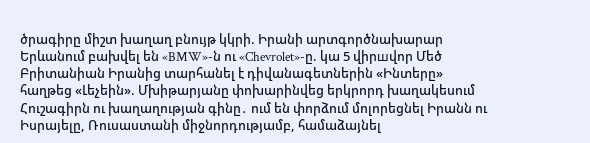ծրագիրը միշտ խաղաղ բնույթ կկրի. Իրանի արտգործնախարար Երևանում բախվել են «BMW»-ն ու «Chevrolet»-ը. կա 5 վիրшվոր Մեծ Բրիտանիան Իրանից տարհանել է դիվանագետներին «Ինտերը» հաղթեց «Լեչեին». Մխիթարյանը փոխարինվեց երկրորդ խաղակեսում Հուշագիրն ու խաղաղության գինը․ ում են փորձում մոլորեցնել Իրանն ու Իսրայելը, Ռուսաստանի միջնորդությամբ, համաձայնել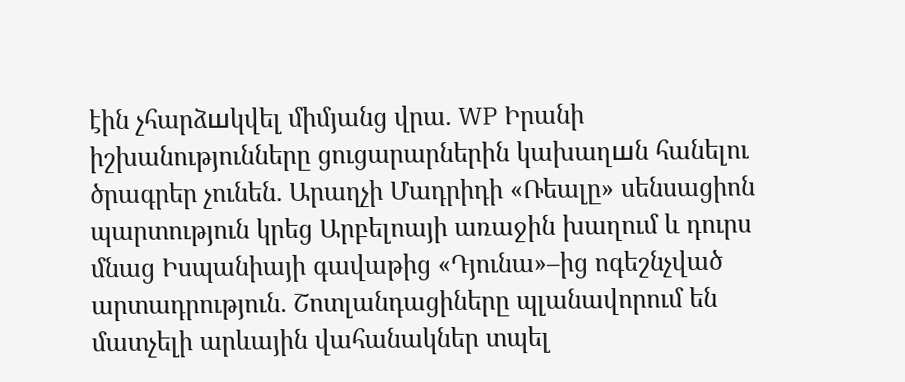էին չհարձшկվել միմյանց վրա. WP Իրանի իշխանությունները ցուցարարներին կախաղшն հանելու ծրագրեր չունեն. Արաղչի Մադրիդի «Ռեալը» սենսացիոն պարտություն կրեց Արբելոայի առաջին խաղում և դուրս մնաց Իսպանիայի գավաթից «Դյունա»–ից ոգեշնչված արտադրություն. Շոտլանդացիները պլանավորում են մատչելի արևային վահանակներ տպել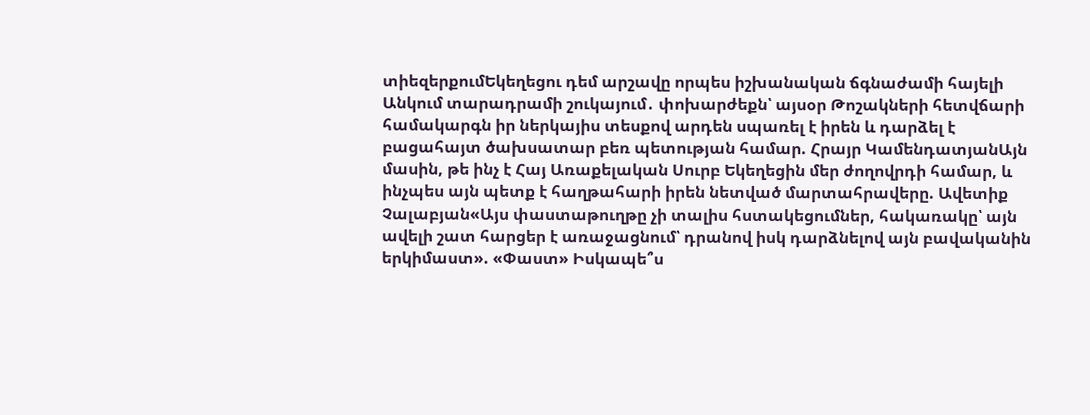տիեզերքումԵկեղեցու դեմ արշավը որպես իշխանական ճգնաժամի հայելի Անկում տարադրամի շուկայում․ փոխարժեքն՝ այսօր Թոշակների հետվճարի համակարգն իր ներկայիս տեսքով արդեն սպառել է իրեն և դարձել է բացահայտ ծախսատար բեռ պետության համար. Հրայր ԿամենդատյանԱյն մասին, թե ինչ է Հայ Առաքելական Սուրբ Եկեղեցին մեր ժողովրդի համար, և ինչպես այն պետք է հաղթահարի իրեն նետված մարտահրավերը. Ավետիք Չալաբյան«Այս փաստաթուղթը չի տալիս հստակեցումներ, հակառակը՝ այն ավելի շատ հարցեր է առաջացնում՝ դրանով իսկ դարձնելով այն բավականին երկիմաստ». «Փաստ» Իսկապե՞ս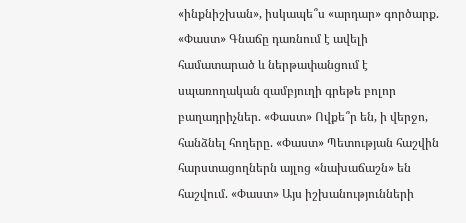«ինքնիշխան», իսկապե՞ս «արդար» գործարք. «Փաստ» Գնաճը դառնում է ավելի համատարած և ներթափանցում է սպառողական զամբյուղի գրեթե բոլոր բաղադրիչներ. «Փաստ» Ովքե՞ր են, ի վերջո, հանձնել հողերը. «Փաստ» Պետության հաշվին հարստացողներն այլոց «նախաճաշն» են հաշվում. «Փաստ» Այս իշխանությունների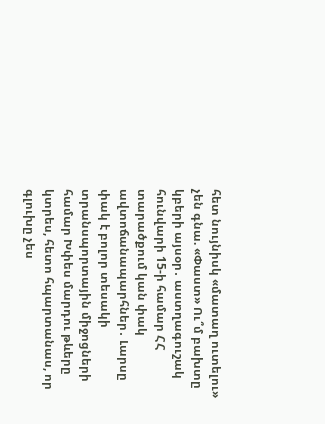հետ նույնիսկ «մատաղ ուտելու» չեն գնա. «Փաստ» Ու՞մ բախտը կբերի այսօր․ աստղագուշակ հունվարի 15-ի համար ՀՀ տարածքում կան փակ ավտոճանապարհներ․ Լարսը փակ է բոլոր տեսակի տրանսպորտային միջոցների համար Խփես մարդու թևերը կտրես, հետո հպարտանաս, որ գլուխը չես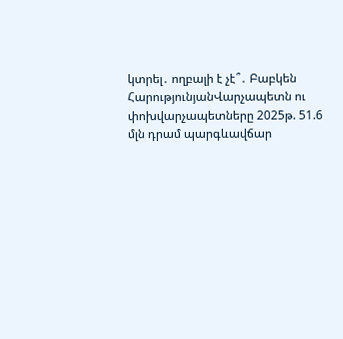կտրել․ ողբալի է չէ՞․ Բաբկեն ՀարությունյանՎարչապետն ու փոխվարչապետները 2025թ. 51.6 մլն դրամ պարգևավճար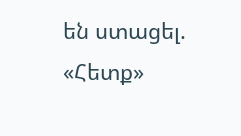են ստացել. «Հետք»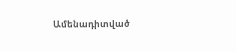Ամենադիտված